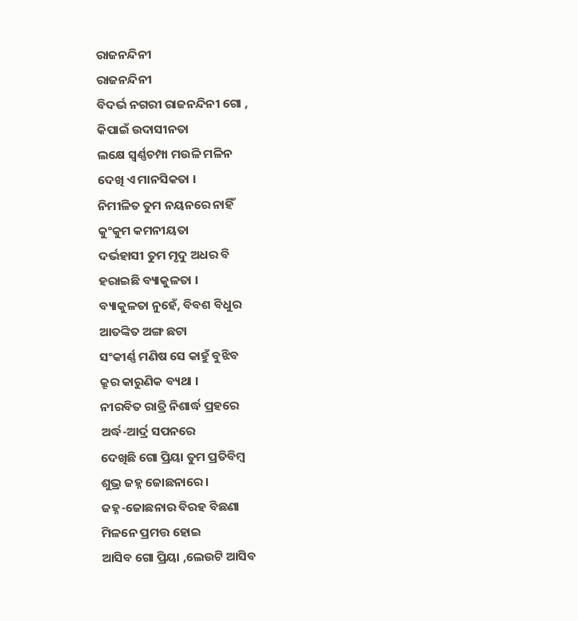ରାଜନନ୍ଦିନୀ
ରାଜନନ୍ଦିନୀ
ବିଦର୍ଭ ନଗରୀ ରାଜନନ୍ଦିନୀ ଗୋ ,
କିପାଇଁ ଉଦାସୀନତା
ଲକ୍ଷେ ସ୍ୱର୍ଣ୍ଣଚମ୍ପା ମଉଳି ମଳିନ
ଦେଖି ଏ ମାନସିକତା ।
ନିମୀଳିତ ତୁମ ନୟନରେ ନାହିଁ
କୁଂକୁମ କମନୀୟତା
ଦର୍ଭହାସୀ ତୁମ ମୃଦୁ ଅଧର ବି
ହରାଇଛି ବ୍ୟାକୁଳତା ।
ବ୍ୟାକୁଳତା ନୁହେଁ, ବିବଶ ବିଧୁର
ଆତଙ୍କିତ ଅଙ୍ଗ ଛଟା
ସଂକୀର୍ଣ୍ଣ ମଣିଷ ସେ କାହୁଁ ବୁଝିବ
କ୍ରୂର କାରୁଣିକ ବ୍ୟଥା ।
ନୀରବିତ ରାତ୍ରି ନିଶାର୍ଦ୍ଧ ପ୍ରହରେ
ଅର୍ଦ୍ଧ-ଆର୍ଦ୍ର ସପନରେ
ଦେଖିଛି ଗୋ ପ୍ରିୟା ତୁମ ପ୍ରତିବିମ୍ବ
ଶୁଭ୍ର ଜହ୍ନ ଜୋଛନାରେ ।
ଜହ୍ନ-ଜୋଛନାର ବିରହ ବିଛଣା
ମିଳନେ ପ୍ରମତ୍ତ ହୋଇ
ଆସିବ ଗୋ ପ୍ରିୟା ,ଲେଉଟି ଆସିବ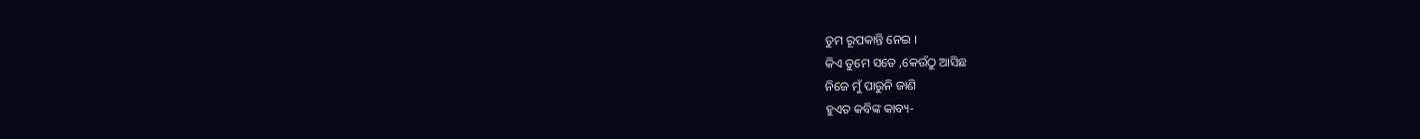ତୁମ ରୂପକାନ୍ତି ନେଇ ।
କିଏ ତୁମେ ସତେ ,କେଉଁଠୁ ଆସିଛ
ନିଜେ ମୁଁ ପାରୁନି ଜାଣି
ହୁଏତ କବିଙ୍କ କାବ୍ୟ-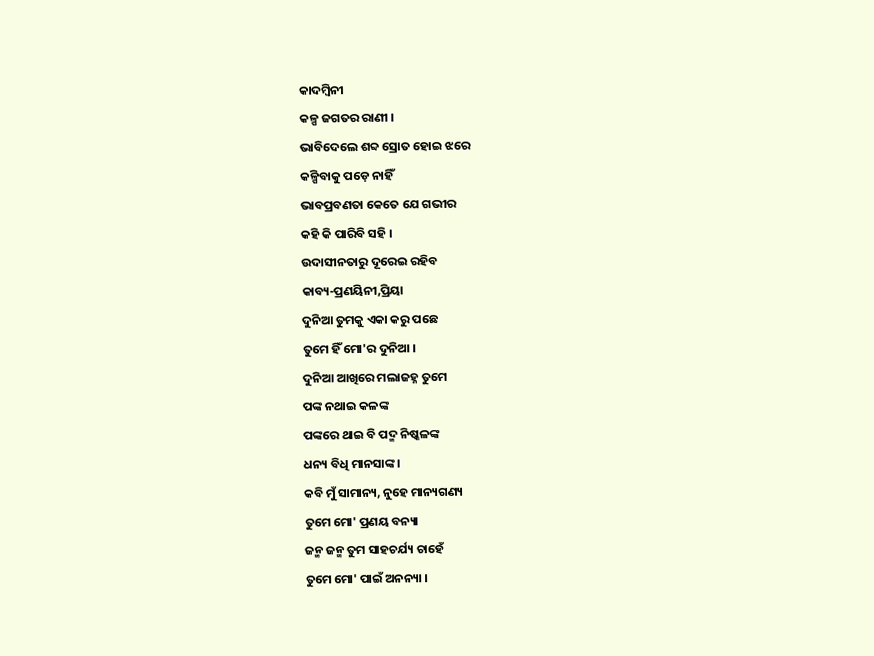କାଦମ୍ବିନୀ
କଳ୍ପ ଜଗତର ରାଣୀ ।
ଭାବିଦେଲେ ଶବ୍ଦ ସ୍ରୋତ ହୋଇ ଝରେ
କଳ୍ପିବାକୁ ପଡ଼େ ନାହିଁ
ଭାବପ୍ରବଣତା କେତେ ଯେ ଗଭୀର
କହି କି ପାରିବି ସହି ।
ଉଦାସୀନତାରୁ ଦୂରେଇ ରହିବ
କାବ୍ୟ-ପ୍ରଣୟିନୀ,ପ୍ରିୟା
ଦୁନିଆ ତୁମକୁ ଏକା କରୁ ପଛେ
ତୁମେ ହିଁ ମୋ'ର ଦୁନିଆ ।
ଦୁନିଆ ଆଖିରେ ମଲାଜହ୍ନ ତୁମେ
ପଙ୍କ ନଥାଇ କଳଙ୍କ
ପଙ୍କରେ ଥାଇ ବି ପଦ୍ମ ନିଷ୍କଳଙ୍କ
ଧନ୍ୟ ବିଧି ମାନସାଙ୍କ ।
କବି ମୁଁ ସାମାନ୍ୟ, ନୁହେ ମାନ୍ୟଗଣ୍ୟ
ତୁମେ ମୋ' ପ୍ରଣୟ ବନ୍ୟା
ଜନ୍ମ ଜନ୍ମ ତୁମ ସାହଚର୍ଯ୍ୟ ଚାହେଁ
ତୁମେ ମୋ' ପାଇଁ ଅନନ୍ୟା ।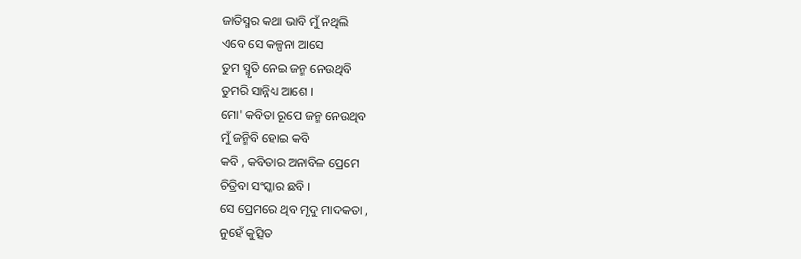ଜାତିସ୍ମର କଥା ଭାବି ମୁଁ ନଥିଲି
ଏବେ ସେ କଳ୍ପନା ଆସେ
ତୁମ ସ୍ମୃତି ନେଇ ଜନ୍ମ ନେଉଥିବି
ତୁମରି ସାନ୍ନିଧ୍ୟ ଆଶେ ।
ମୋ' କବିତା ରୂପେ ଜନ୍ମ ନେଉଥିବ
ମୁଁ ଜନ୍ମିବି ହୋଇ କବି
କବି , କବିତାର ଅନାବିଳ ପ୍ରେମେ
ଚିତ୍ରିବା ସଂସ୍କାର ଛବି ।
ସେ ପ୍ରେମରେ ଥିବ ମୃଦୁ ମାଦକତା ,
ନୁହେଁ କୁତ୍ସିତ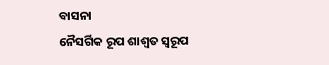ବାସନା
ନୈସର୍ଗିକ ରୂପ ଶାଶ୍ୱତ ସ୍ୱରୂପ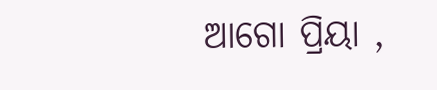ଆଗୋ ପ୍ରିୟା ,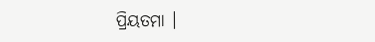ପ୍ରିୟତମା ।